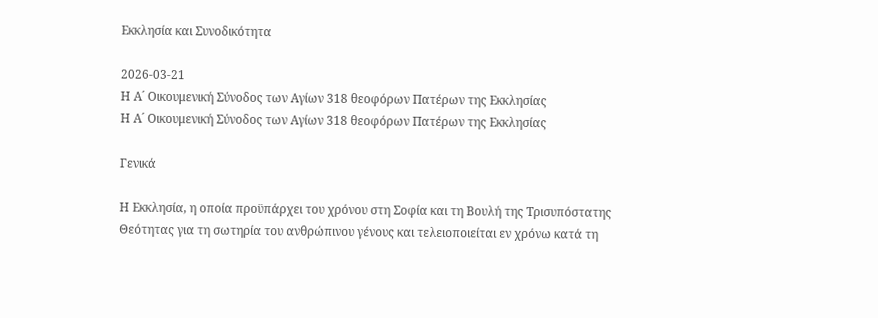Εκκλησία και Συνοδικότητα

2026-03-21
Η Α´ Οικουμενική Σύνοδος των Αγίων 318 θεοφόρων Πατέρων της Εκκλησίας
Η Α´ Οικουμενική Σύνοδος των Αγίων 318 θεοφόρων Πατέρων της Εκκλησίας

Γενικά

Η Εκκλησία, η οποία προϋπάρχει του χρόνου στη Σοφία και τη Βουλή της Τρισυπόστατης Θεότητας για τη σωτηρία του ανθρώπινου γένους και τελειοποιείται εν χρόνω κατά τη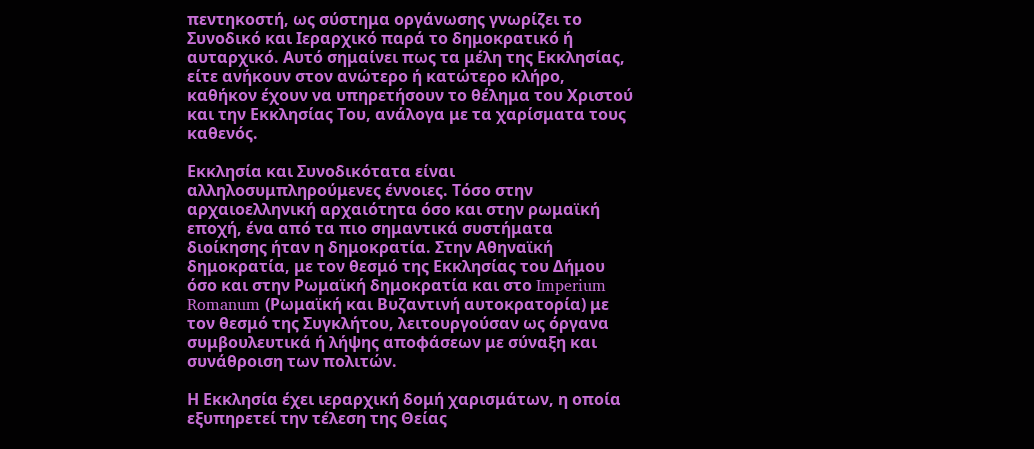πεντηκοστή, ως σύστημα οργάνωσης γνωρίζει το Συνοδικό και Ιεραρχικό παρά το δημοκρατικό ή αυταρχικό. Αυτό σημαίνει πως τα μέλη της Εκκλησίας, είτε ανήκουν στον ανώτερο ή κατώτερο κλήρο, καθήκον έχουν να υπηρετήσουν το θέλημα του Χριστού και την Εκκλησίας Του, ανάλογα με τα χαρίσματα τους καθενός.

Εκκλησία και Συνοδικότατα είναι αλληλοσυμπληρούμενες έννοιες. Τόσο στην αρχαιοελληνική αρχαιότητα όσο και στην ρωμαϊκή εποχή, ένα από τα πιο σημαντικά συστήματα διοίκησης ήταν η δημοκρατία. Στην Αθηναϊκή δημοκρατία, με τον θεσμό της Εκκλησίας του Δήμου όσο και στην Ρωμαϊκή δημοκρατία και στο Imperium Romanum (Ρωμαϊκή και Βυζαντινή αυτοκρατορία) με τον θεσμό της Συγκλήτου, λειτουργούσαν ως όργανα συμβουλευτικά ή λήψης αποφάσεων με σύναξη και συνάθροιση των πολιτών.

Η Εκκλησία έχει ιεραρχική δομή χαρισμάτων, η οποία εξυπηρετεί την τέλεση της Θείας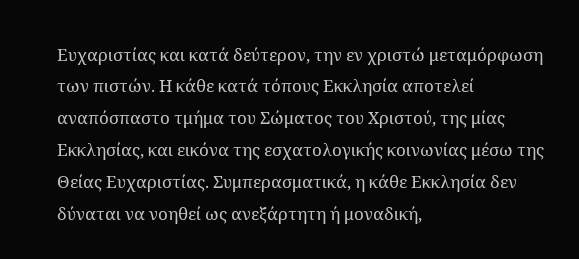Ευχαριστίας και κατά δεύτερον, την εν χριστώ μεταμόρφωση των πιστών. Η κάθε κατά τόπους Εκκλησία αποτελεί αναπόσπαστο τμήμα του Σώματος του Χριστού, της μίας Εκκλησίας, και εικόνα της εσχατολογικής κοινωνίας μέσω της Θείας Ευχαριστίας. Συμπερασματικά, η κάθε Εκκλησία δεν δύναται να νοηθεί ως ανεξάρτητη ή μοναδική,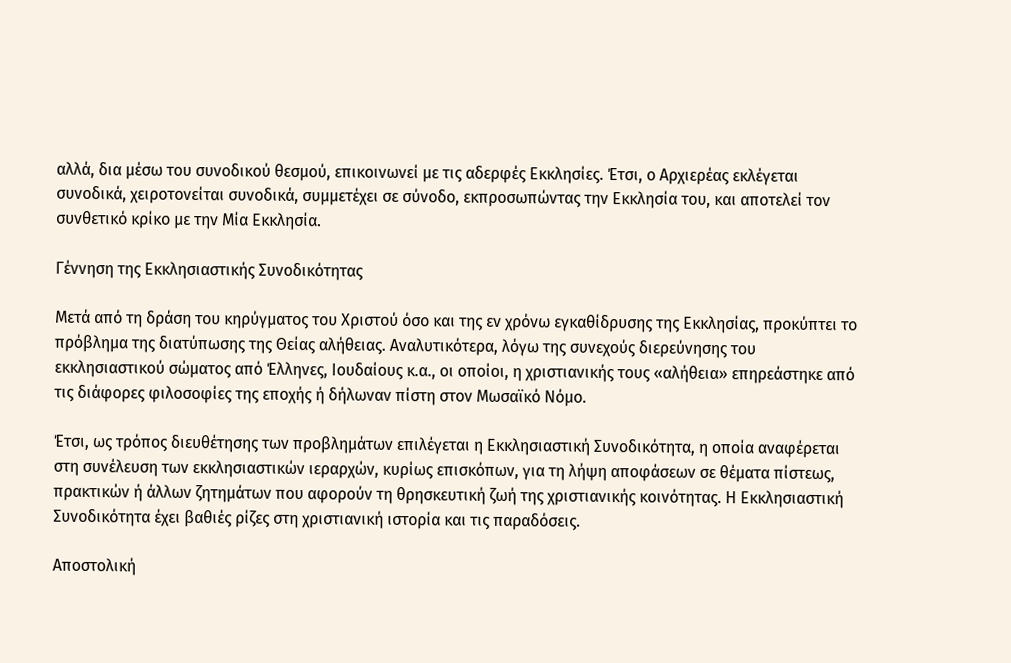αλλά, δια μέσω του συνοδικού θεσμού, επικοινωνεί με τις αδερφές Εκκλησίες. Έτσι, ο Αρχιερέας εκλέγεται συνοδικά, χειροτονείται συνοδικά, συμμετέχει σε σύνοδο, εκπροσωπώντας την Εκκλησία του, και αποτελεί τον συνθετικό κρίκο με την Μία Εκκλησία.

Γέννηση της Εκκλησιαστικής Συνοδικότητας

Μετά από τη δράση του κηρύγματος του Χριστού όσο και της εν χρόνω εγκαθίδρυσης της Εκκλησίας, προκύπτει το πρόβλημα της διατύπωσης της Θείας αλήθειας. Αναλυτικότερα, λόγω της συνεχούς διερεύνησης του εκκλησιαστικού σώματος από Έλληνες, Ιουδαίους κ.α., οι οποίοι, η χριστιανικής τους «αλήθεια» επηρεάστηκε από τις διάφορες φιλοσοφίες της εποχής ή δήλωναν πίστη στον Μωσαϊκό Νόμο.

Έτσι, ως τρόπος διευθέτησης των προβλημάτων επιλέγεται η Εκκλησιαστική Συνοδικότητα, η οποία αναφέρεται στη συνέλευση των εκκλησιαστικών ιεραρχών, κυρίως επισκόπων, για τη λήψη αποφάσεων σε θέματα πίστεως, πρακτικών ή άλλων ζητημάτων που αφορούν τη θρησκευτική ζωή της χριστιανικής κοινότητας. Η Εκκλησιαστική Συνοδικότητα έχει βαθιές ρίζες στη χριστιανική ιστορία και τις παραδόσεις.

Αποστολική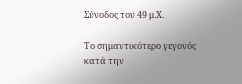Σύνοδος του 49 μ.Χ.

Το σημαντικότερο γεγονός κατά την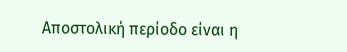Αποστολική περίοδο είναι η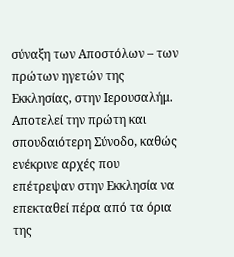σύναξη των Αποστόλων – των πρώτων ηγετών της Εκκλησίας, στην Ιερουσαλήμ. Αποτελεί την πρώτη και σπουδαιότερη Σύνοδο, καθώς ενέκρινε αρχές που επέτρεψαν στην Εκκλησία να επεκταθεί πέρα από τα όρια της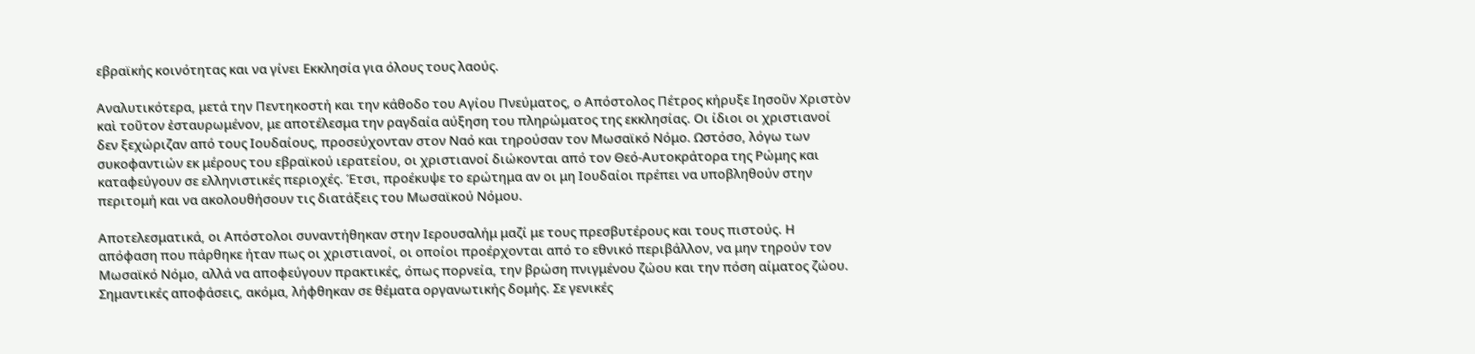εβραϊκής κοινότητας και να γίνει Εκκλησία για όλους τους λαούς.

Αναλυτικότερα, μετά την Πεντηκοστή και την κάθοδο του Αγίου Πνεύματος, ο Απόστολος Πέτρος κήρυξε Ιησοῦν Χριστὸν καὶ τοῦτον ἐσταυρωμένον, με αποτέλεσμα την ραγδαία αύξηση του πληρώματος της εκκλησίας. Οι ίδιοι οι χριστιανοί δεν ξεχώριζαν από τους Ιουδαίους, προσεύχονταν στον Ναό και τηρούσαν τον Μωσαϊκό Νόμο. Ωστόσο, λόγω των συκοφαντιών εκ μέρους του εβραϊκού ιερατείου, οι χριστιανοί διώκονται από τον Θεό-Αυτοκράτορα της Ρώμης και καταφεύγουν σε ελληνιστικές περιοχές. Έτσι, προέκυψε το ερώτημα αν οι μη Ιουδαίοι πρέπει να υποβληθούν στην περιτομή και να ακολουθήσουν τις διατάξεις του Μωσαϊκού Νόμου.

Αποτελεσματικά, οι Απόστολοι συναντήθηκαν στην Ιερουσαλήμ μαζί με τους πρεσβυτέρους και τους πιστούς. Η απόφαση που πάρθηκε ήταν πως οι χριστιανοί, οι οποίοι προέρχονται από το εθνικό περιβάλλον, να μην τηρούν τον Μωσαϊκό Νόμο, αλλά να αποφεύγουν πρακτικές, όπως πορνεία, την βρώση πνιγμένου ζώου και την πόση αίματος ζώου. Σημαντικές αποφάσεις, ακόμα, λήφθηκαν σε θέματα οργανωτικής δομής. Σε γενικές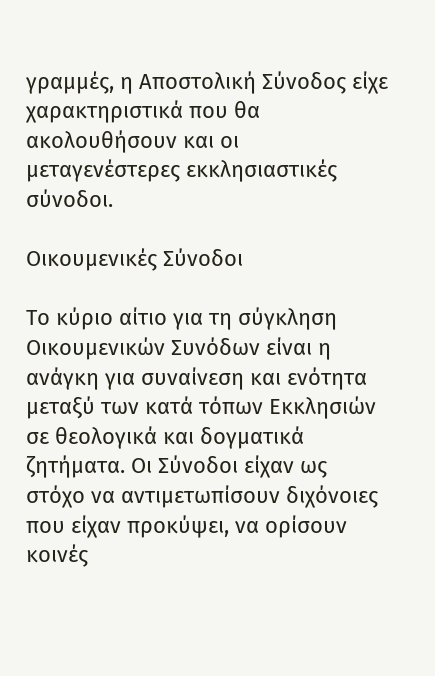γραμμές, η Αποστολική Σύνοδος είχε χαρακτηριστικά που θα ακολουθήσουν και οι μεταγενέστερες εκκλησιαστικές σύνοδοι.

Οικουμενικές Σύνοδοι

Το κύριο αίτιο για τη σύγκληση Οικουμενικών Συνόδων είναι η ανάγκη για συναίνεση και ενότητα μεταξύ των κατά τόπων Εκκλησιών σε θεολογικά και δογματικά ζητήματα. Οι Σύνοδοι είχαν ως στόχο να αντιμετωπίσουν διχόνοιες που είχαν προκύψει, να ορίσουν κοινές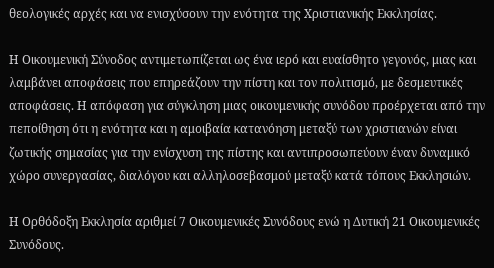θεολογικές αρχές και να ενισχύσουν την ενότητα της Χριστιανικής Εκκλησίας.

Η Οικουμενική Σύνοδος αντιμετωπίζεται ως ένα ιερό και ευαίσθητο γεγονός, μιας και λαμβάνει αποφάσεις που επηρεάζουν την πίστη και τον πολιτισμό, με δεσμευτικές αποφάσεις. Η απόφαση για σύγκληση μιας οικουμενικής συνόδου προέρχεται από την πεποίθηση ότι η ενότητα και η αμοιβαία κατανόηση μεταξύ των χριστιανών είναι ζωτικής σημασίας για την ενίσχυση της πίστης και αντιπροσωπεύουν έναν δυναμικό χώρο συνεργασίας, διαλόγου και αλληλοσεβασμού μεταξύ κατά τόπους Εκκλησιών.

Η Ορθόδοξη Εκκλησία αριθμεί 7 Οικουμενικές Συνόδους ενώ η Δυτική 21 Οικουμενικές Συνόδους.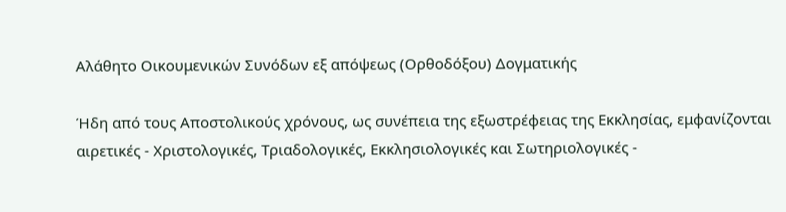Αλάθητο Οικουμενικών Συνόδων εξ απόψεως (Ορθοδόξου) Δογματικής

Ήδη από τους Αποστολικούς χρόνους, ως συνέπεια της εξωστρέφειας της Εκκλησίας, εμφανίζονται αιρετικές - Χριστολογικές, Τριαδολογικές, Εκκλησιολογικές και Σωτηριολογικές -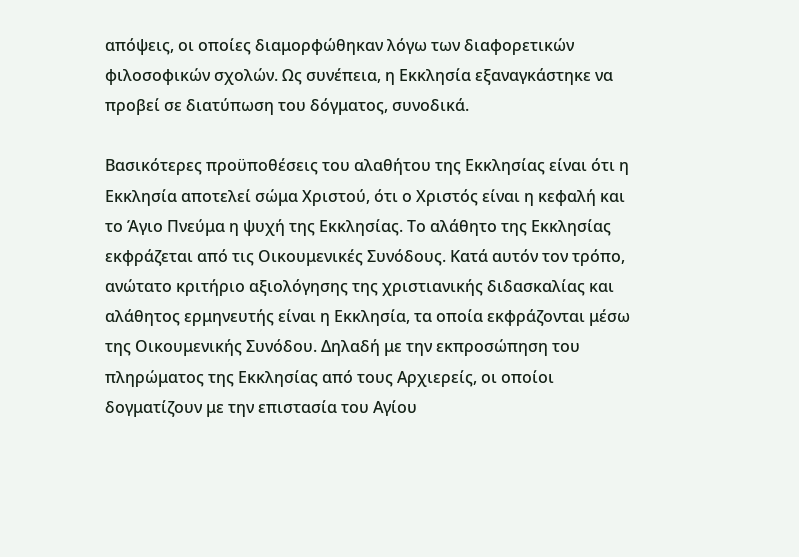απόψεις, οι οποίες διαμορφώθηκαν λόγω των διαφορετικών φιλοσοφικών σχολών. Ως συνέπεια, η Εκκλησία εξαναγκάστηκε να προβεί σε διατύπωση του δόγματος, συνοδικά.

Βασικότερες προϋποθέσεις του αλαθήτου της Εκκλησίας είναι ότι η Εκκλησία αποτελεί σώμα Χριστού, ότι ο Χριστός είναι η κεφαλή και το Άγιο Πνεύμα η ψυχή της Εκκλησίας. Το αλάθητο της Εκκλησίας εκφράζεται από τις Οικουμενικές Συνόδους. Κατά αυτόν τον τρόπο, ανώτατο κριτήριο αξιολόγησης της χριστιανικής διδασκαλίας και αλάθητος ερμηνευτής είναι η Εκκλησία, τα οποία εκφράζονται μέσω της Οικουμενικής Συνόδου. Δηλαδή με την εκπροσώπηση του πληρώματος της Εκκλησίας από τους Αρχιερείς, οι οποίοι δογματίζουν με την επιστασία του Αγίου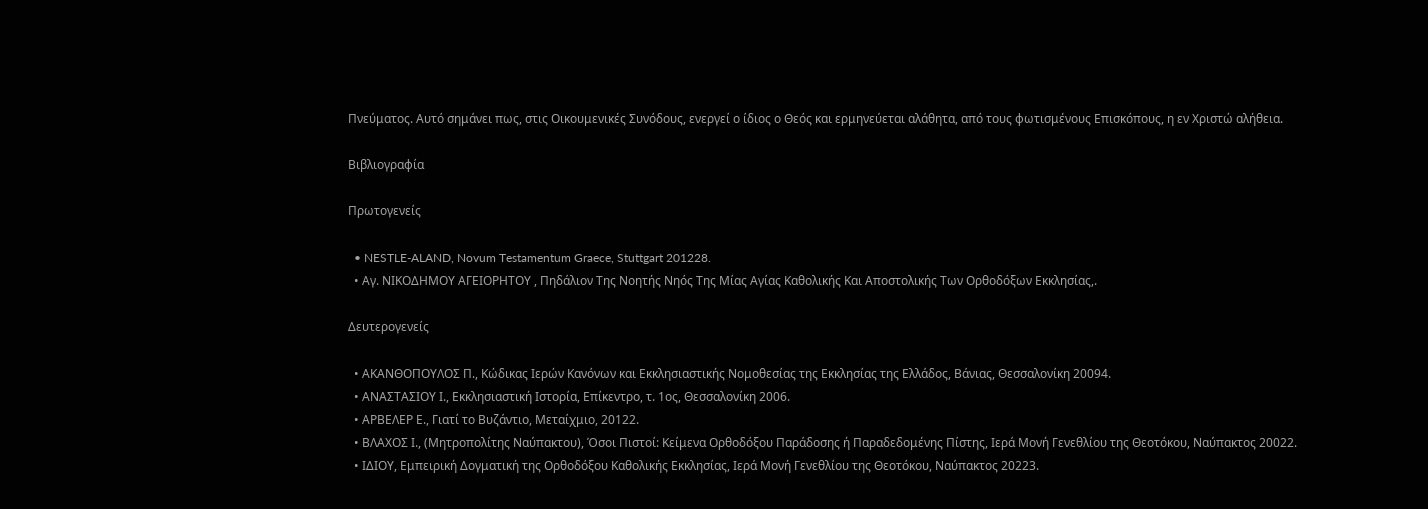Πνεύματος. Αυτό σημάνει πως, στις Οικουμενικές Συνόδους, ενεργεί ο ίδιος ο Θεός και ερμηνεύεται αλάθητα, από τους φωτισμένους Επισκόπους, η εν Χριστώ αλήθεια.

Βιβλιογραφία

Πρωτογενείς

  • NESTLE-ALAND, Novum Testamentum Graece, Stuttgart 201228.
  • Αγ. ΝΙΚΟΔΗΜΟΥ ΑΓΕΙΟΡΗΤΟΥ , Πηδάλιον Της Νοητής Νηός Της Μίας Αγίας Καθολικής Και Αποστολικής Των Ορθοδόξων Εκκλησίας,.

Δευτερογενείς

  • ΑΚΑΝΘΟΠΟΥΛΟΣ Π., Κώδικας Ιερών Κανόνων και Εκκλησιαστικής Νομοθεσίας της Εκκλησίας της Ελλάδος, Βάνιας, Θεσσαλονίκη 20094.
  • ΑΝΑΣΤΑΣΙΟΥ Ι., Εκκλησιαστική Ιστορία, Επίκεντρο, τ. 1ος, Θεσσαλονίκη 2006.
  • ΑΡΒΕΛΕΡ Ε., Γιατί το Βυζάντιο, Μεταίχμιο, 20122.
  • ΒΛΑΧΟΣ Ι., (Μητροπολίτης Ναύπακτου), Όσοι Πιστοί: Κείμενα Ορθοδόξου Παράδοσης ή Παραδεδομένης Πίστης, Ιερά Μονή Γενεθλίου της Θεοτόκου, Ναύπακτος 20022.
  • ΙΔΙΟΥ, Εμπειρική Δογματική της Ορθοδόξου Καθολικής Εκκλησίας, Ιερά Μονή Γενεθλίου της Θεοτόκου, Ναύπακτος 20223.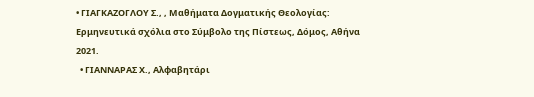• ΓΙΑΓΚΑΖΟΓΛΟΥ Σ., , Μαθήματα Δογματικής Θεολογίας: Ερμηνευτικά σχόλια στο Σύμβολο της Πίστεως, Δόμος, Αθήνα 2021.
  • ΓΙΑΝΝΑΡΑΣ Χ., Αλφαβητάρι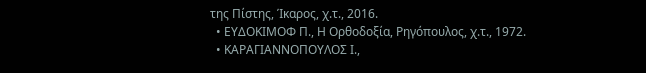της Πίστης, Ίκαρος, χ.τ., 2016.
  • ΕΥΔΟΚΙΜΟΦ Π., Η Ορθοδοξία, Ρηγόπουλος, χ.τ., 1972.
  • ΚΑΡΑΓΙΑΝΝΟΠΟΥΛΟΣ Ι.,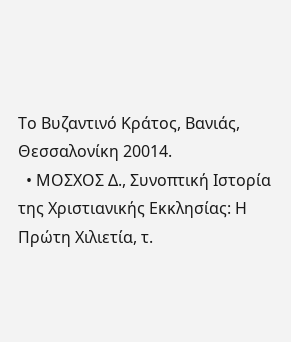Το Βυζαντινό Κράτος, Βανιάς, Θεσσαλονίκη 20014.
  • ΜΟΣΧΟΣ Δ., Συνοπτική Ιστορία της Χριστιανικής Εκκλησίας: Η Πρώτη Χιλιετία, τ.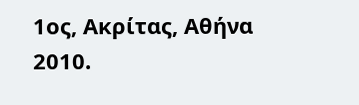1ος, Ακρίτας, Αθήνα 2010.